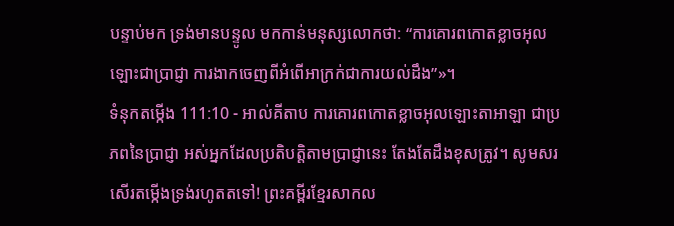បន្ទាប់មក ទ្រង់មានបន្ទូល មកកាន់មនុស្សលោកថា: “ការគោរពកោតខ្លាចអុលឡោះជាប្រាជ្ញា ការងាកចេញពីអំពើអាក្រក់ជាការយល់ដឹង”»។
ទំនុកតម្កើង 111:10 - អាល់គីតាប ការគោរពកោតខ្លាចអុលឡោះតាអាឡា ជាប្រភពនៃប្រាជ្ញា អស់អ្នកដែលប្រតិបត្តិតាមប្រាជ្ញានេះ តែងតែដឹងខុសត្រូវ។ សូមសរសើរតម្កើងទ្រង់រហូតតទៅ! ព្រះគម្ពីរខ្មែរសាកល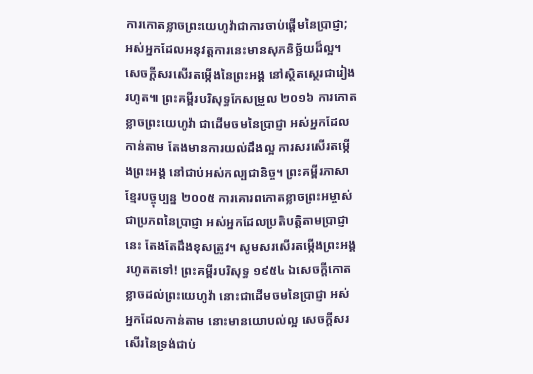ការកោតខ្លាចព្រះយេហូវ៉ាជាការចាប់ផ្ដើមនៃប្រាជ្ញា; អស់អ្នកដែលអនុវត្តការនេះមានសុភនិច្ឆ័យដ៏ល្អ។ សេចក្ដីសរសើរតម្កើងនៃព្រះអង្គ នៅស្ថិតស្ថេរជារៀងរហូត៕ ព្រះគម្ពីរបរិសុទ្ធកែសម្រួល ២០១៦ ការកោតខ្លាចព្រះយេហូវ៉ា ជាដើមចមនៃប្រាជ្ញា អស់អ្នកដែលកាន់តាម តែងមានការយល់ដឹងល្អ ការសរសើរតម្កើងព្រះអង្គ នៅជាប់អស់កល្បជានិច្ច។ ព្រះគម្ពីរភាសាខ្មែរបច្ចុប្បន្ន ២០០៥ ការគោរពកោតខ្លាចព្រះអម្ចាស់ ជាប្រភពនៃប្រាជ្ញា អស់អ្នកដែលប្រតិបត្តិតាមប្រាជ្ញានេះ តែងតែដឹងខុសត្រូវ។ សូមសរសើរតម្កើងព្រះអង្គរហូតតទៅ! ព្រះគម្ពីរបរិសុទ្ធ ១៩៥៤ ឯសេចក្ដីកោតខ្លាចដល់ព្រះយេហូវ៉ា នោះជាដើមចមនៃប្រាជ្ញា អស់អ្នកដែលកាន់តាម នោះមានយោបល់ល្អ សេចក្ដីសរសើរនៃទ្រង់ជាប់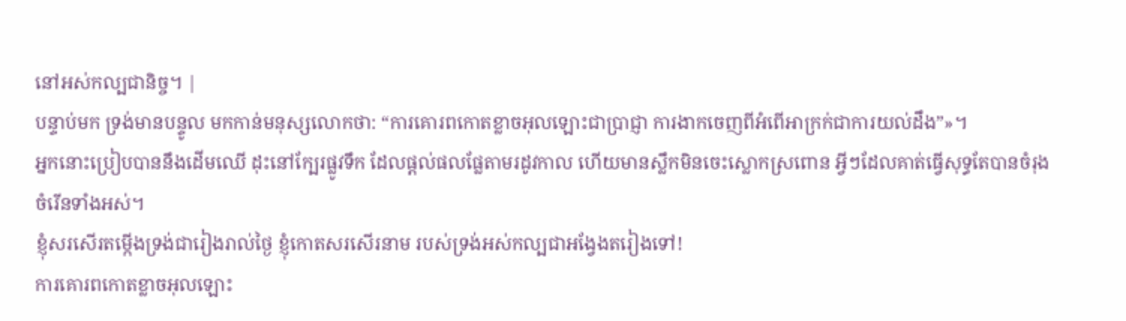នៅអស់កល្បជានិច្ច។ |
បន្ទាប់មក ទ្រង់មានបន្ទូល មកកាន់មនុស្សលោកថា: “ការគោរពកោតខ្លាចអុលឡោះជាប្រាជ្ញា ការងាកចេញពីអំពើអាក្រក់ជាការយល់ដឹង”»។
អ្នកនោះប្រៀបបាននឹងដើមឈើ ដុះនៅក្បែរផ្លូវទឹក ដែលផ្ដល់ផលផ្លែតាមរដូវកាល ហើយមានស្លឹកមិនចេះស្លោកស្រពោន អ្វីៗដែលគាត់ធ្វើសុទ្ធតែបានចំរុងចំរើនទាំងអស់។
ខ្ញុំសរសើរតម្កើងទ្រង់ជារៀងរាល់ថ្ងៃ ខ្ញុំកោតសរសើរនាម របស់ទ្រង់អស់កល្បជាអង្វែងតរៀងទៅ!
ការគោរពកោតខ្លាចអុលឡោះ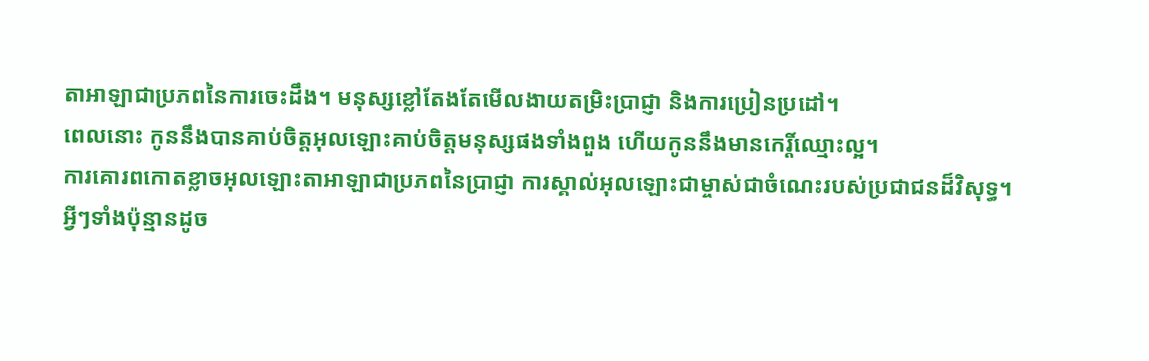តាអាឡាជាប្រភពនៃការចេះដឹង។ មនុស្សខ្លៅតែងតែមើលងាយតម្រិះប្រាជ្ញា និងការប្រៀនប្រដៅ។
ពេលនោះ កូននឹងបានគាប់ចិត្តអុលឡោះគាប់ចិត្តមនុស្សផងទាំងពួង ហើយកូននឹងមានកេរ្តិ៍ឈ្មោះល្អ។
ការគោរពកោតខ្លាចអុលឡោះតាអាឡាជាប្រភពនៃប្រាជ្ញា ការស្គាល់អុលឡោះជាម្ចាស់ជាចំណេះរបស់ប្រជាជនដ៏វិសុទ្ធ។
អ្វីៗទាំងប៉ុន្មានដូច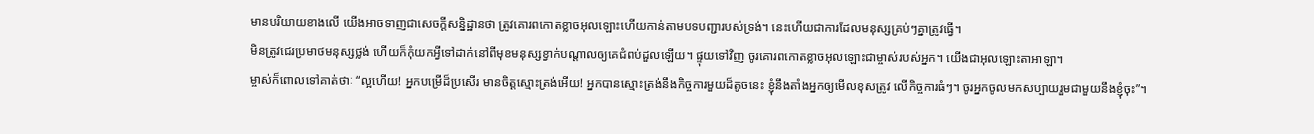មានបរិយាយខាងលើ យើងអាចទាញជាសេចក្ដីសន្និដ្ឋានថា ត្រូវគោរពកោតខ្លាចអុលឡោះហើយកាន់តាមបទបញ្ជារបស់ទ្រង់។ នេះហើយជាការដែលមនុស្សគ្រប់ៗគ្នាត្រូវធ្វើ។
មិនត្រូវជេរប្រមាថមនុស្សថ្លង់ ហើយក៏កុំយកអ្វីទៅដាក់នៅពីមុខមនុស្សខ្វាក់បណ្តាលឲ្យគេជំពប់ដួលឡើយ។ ផ្ទុយទៅវិញ ចូរគោរពកោតខ្លាចអុលឡោះជាម្ចាស់របស់អ្នក។ យើងជាអុលឡោះតាអាឡា។
ម្ចាស់ក៏ពោលទៅគាត់ថាៈ “ល្អហើយ! អ្នកបម្រើដ៏ប្រសើរ មានចិត្ដស្មោះត្រង់អើយ! អ្នកបានស្មោះត្រង់នឹងកិច្ចការមួយដ៏តូចនេះ ខ្ញុំនឹងតាំងអ្នកឲ្យមើលខុសត្រូវ លើកិច្ចការធំៗ។ ចូរអ្នកចូលមកសប្បាយរួមជាមួយនឹងខ្ញុំចុះ”។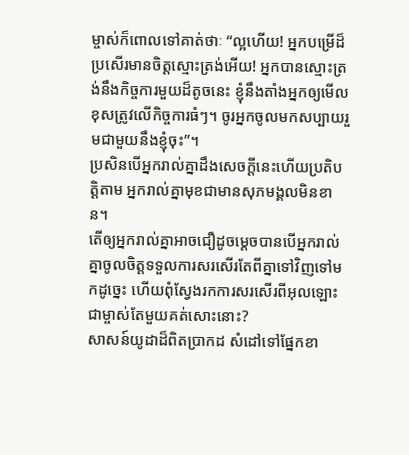ម្ចាស់ក៏ពោលទៅគាត់ថាៈ “ល្អហើយ! អ្នកបម្រើដ៏ប្រសើរមានចិត្ដស្មោះត្រង់អើយ! អ្នកបានស្មោះត្រង់នឹងកិច្ចការមួយដ៏តូចនេះ ខ្ញុំនឹងតាំងអ្នកឲ្យមើលខុសត្រូវលើកិច្ចការធំៗ។ ចូរអ្នកចូលមកសប្បាយរួមជាមួយនឹងខ្ញុំចុះ”។
ប្រសិនបើអ្នករាល់គ្នាដឹងសេចក្ដីនេះហើយប្រតិបត្ដិតាម អ្នករាល់គ្នាមុខជាមានសុភមង្គលមិនខាន។
តើឲ្យអ្នករាល់គ្នាអាចជឿដូចម្ដេចបានបើអ្នករាល់គ្នាចូលចិត្ដទទួលការសរសើរតែពីគ្នាទៅវិញទៅមកដូច្នេះ ហើយពុំស្វែងរកការសរសើរពីអុលឡោះជាម្ចាស់តែមួយគត់សោះនោះ?
សាសន៍យូដាដ៏ពិតប្រាកដ សំដៅទៅផ្នែកខា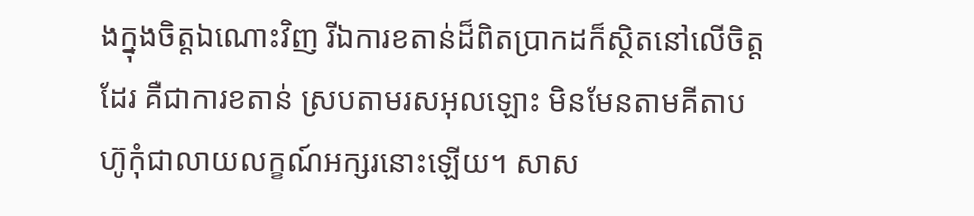ងក្នុងចិត្ដឯណោះវិញ រីឯការខតាន់ដ៏ពិតប្រាកដក៏ស្ថិតនៅលើចិត្ដដែរ គឺជាការខតាន់ ស្របតាមរសអុលឡោះ មិនមែនតាមគីតាបហ៊ូកុំជាលាយលក្ខណ៍អក្សរនោះឡើយ។ សាស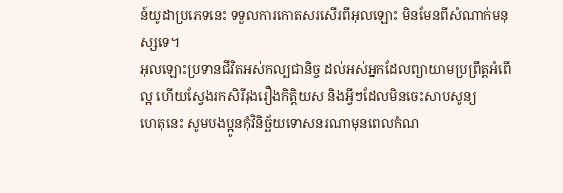ន៍យូដាប្រភេទនេះ ទទួលការកោតសរសើរពីអុលឡោះ មិនមែនពីសំណាក់មនុស្សទេ។
អុលឡោះប្រទានជីវិតអស់កល្បជានិច្ច ដល់អស់អ្នកដែលព្យាយាមប្រព្រឹត្ដអំពើល្អ ហើយស្វែងរកសិរីរុងរឿងកិត្ដិយស និងអ្វីៗដែលមិនចេះសាបសូន្យ
ហេតុនេះ សូមបងប្អូនកុំវិនិច្ឆ័យទោសនរណាមុនពេលកំណ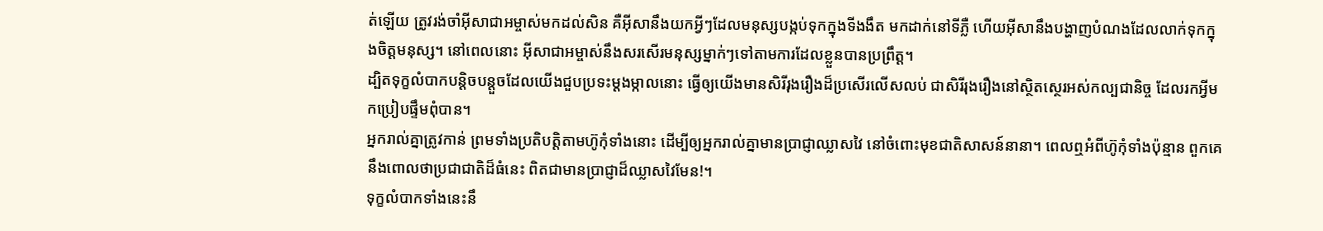ត់ឡើយ ត្រូវរង់ចាំអ៊ីសាជាអម្ចាស់មកដល់សិន គឺអ៊ីសានឹងយកអ្វីៗដែលមនុស្សបង្កប់ទុកក្នុងទីងងឹត មកដាក់នៅទីភ្លឺ ហើយអ៊ីសានឹងបង្ហាញបំណងដែលលាក់ទុកក្នុងចិត្ដមនុស្ស។ នៅពេលនោះ អ៊ីសាជាអម្ចាស់នឹងសរសើរមនុស្សម្នាក់ៗទៅតាមការដែលខ្លួនបានប្រព្រឹត្ដ។
ដ្បិតទុក្ខលំបាកបន្ដិចបន្ដួចដែលយើងជួបប្រទះម្ដងម្កាលនោះ ធ្វើឲ្យយើងមានសិរីរុងរឿងដ៏ប្រសើរលើសលប់ ជាសិរីរុងរឿងនៅស្ថិតស្ថេរអស់កល្បជានិច្ច ដែលរកអ្វីមកប្រៀបផ្ទឹមពុំបាន។
អ្នករាល់គ្នាត្រូវកាន់ ព្រមទាំងប្រតិបត្តិតាមហ៊ូកុំទាំងនោះ ដើម្បីឲ្យអ្នករាល់គ្នាមានប្រាជ្ញាឈ្លាសវៃ នៅចំពោះមុខជាតិសាសន៍នានា។ ពេលឮអំពីហ៊ូកុំទាំងប៉ុន្មាន ពួកគេនឹងពោលថាប្រជាជាតិដ៏ធំនេះ ពិតជាមានប្រាជ្ញាដ៏ឈ្លាសវៃមែន!។
ទុក្ខលំបាកទាំងនេះនឹ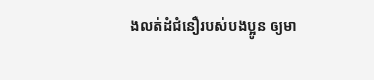ងលត់ដំជំនឿរបស់បងប្អូន ឲ្យមា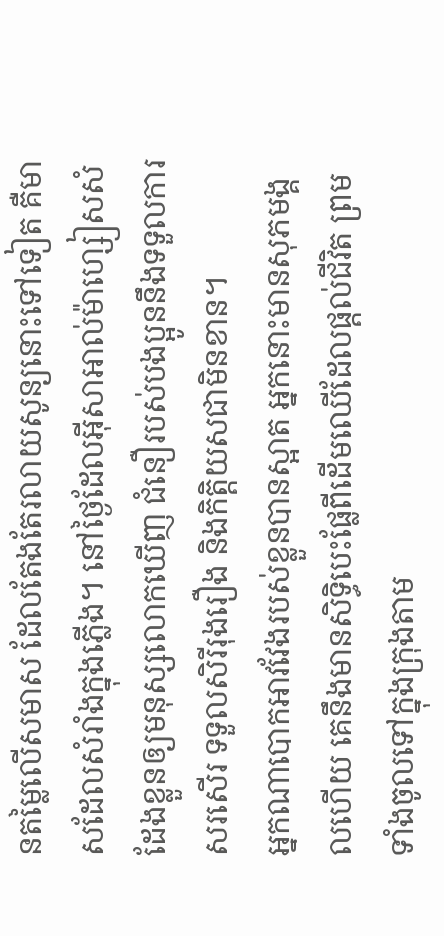នតម្លៃលើសមាស ដែលតែងតែរលាយសូន្យនោះទៅទៀត គឺមាសដែលសំរាំងក្នុងភ្លើង។ នៅថ្ងៃដែលអ៊ីសាអាល់ម៉ាហ្សៀសសំដែងខ្លួនឲ្យមនុស្សលោកឃើញ ជំនឿរបស់បងប្អូននឹងទទួលការសរសើរ ទទួលសិរីរុងរឿង និងកិត្ដិយសជាមិនខាន។
អ្នកណាបោកអាវវែងរបស់ខ្លួនបានស្អាត អ្នកនោះមានសុភមង្គលហើយ គេនឹងមានសិទ្ធិបេះផ្លែពីដើមឈើដែលផ្ដល់ជីវិត ព្រមទាំងចូលទៅក្នុងក្រុងតាម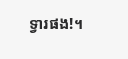ទ្វារផង!។